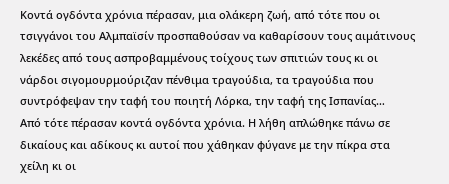Κοντά ογδόντα χρόνια πέρασαν, μια ολάκερη ζωή, από τότε που οι τσιγγάνοι του Αλμπαϊσίν προσπαθούσαν να καθαρίσουν τους αιμάτινους λεκέδες από τους ασπροβαμμένους τοίχους των σπιτιών τους κι οι νάρδοι σιγομουρμούριζαν πένθιμα τραγούδια, τα τραγούδια που συντρόφεψαν την ταφή του ποιητή Λόρκα, την ταφή της Ισπανίας…
Από τότε πέρασαν κοντά ογδόντα χρόνια. Η λήθη απλώθηκε πάνω σε δικαίους και αδίκους κι αυτοί που χάθηκαν φύγανε με την πίκρα στα χείλη κι οι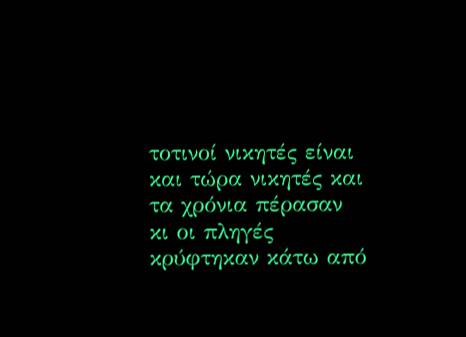τοτινοί νικητές είναι και τώρα νικητές και τα χρόνια πέρασαν κι οι πληγές κρύφτηκαν κάτω από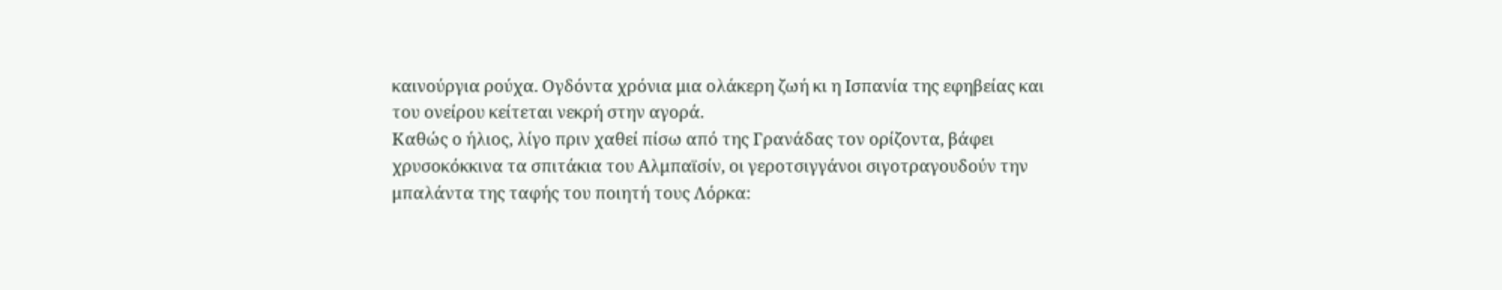καινούργια ρούχα. Ογδόντα χρόνια μια ολάκερη ζωή κι η Ισπανία της εφηβείας και του ονείρου κείτεται νεκρή στην αγορά.
Καθώς ο ήλιος, λίγο πριν χαθεί πίσω από της Γρανάδας τον ορίζοντα, βάφει χρυσοκόκκινα τα σπιτάκια του Αλμπαϊσίν, οι γεροτσιγγάνοι σιγοτραγουδούν την μπαλάντα της ταφής του ποιητή τους Λόρκα: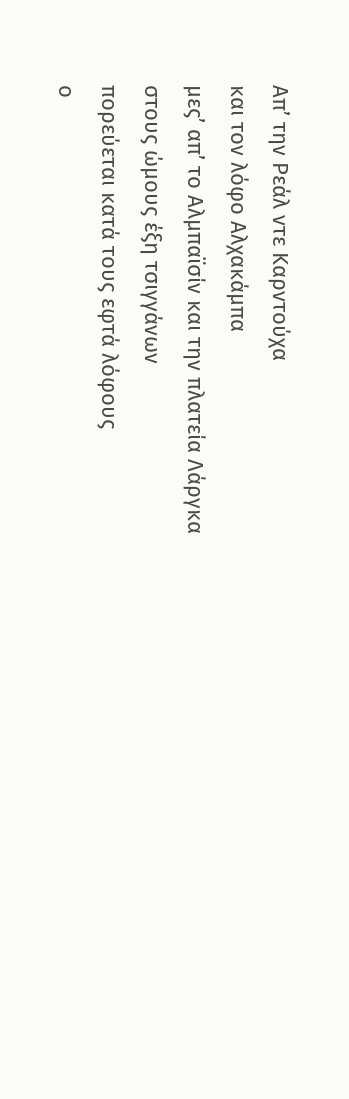Απ’ την Ρεάλ ντε Καρντούχα
και τον λόφο Αλχακάμπα
μες’ απ’ το Αλμπαϊσίν και την πλατεία Λάργκα
στους ώμους έξη τσιγγάνων
πορεύεται κατά τους εφτά λόφους
ο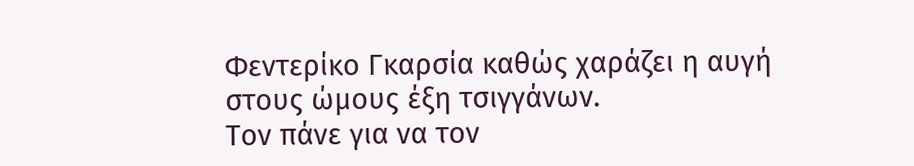Φεντερίκο Γκαρσία καθώς χαράζει η αυγή
στους ώμους έξη τσιγγάνων.
Τον πάνε για να τον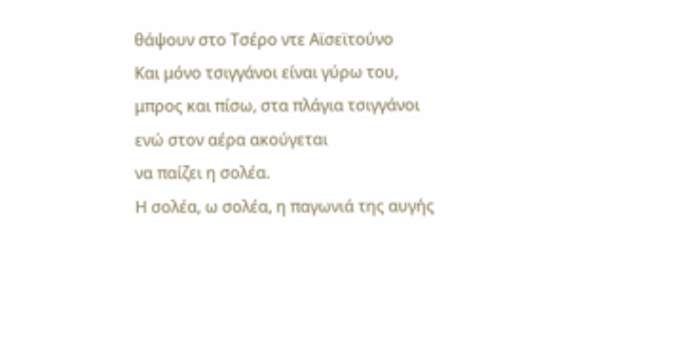θάψουν στο Τσέρο ντε Αϊσεϊτούνο
Και μόνο τσιγγάνοι είναι γύρω του,
μπρος και πίσω, στα πλάγια τσιγγάνοι
ενώ στον αέρα ακούγεται
να παίζει η σολέα.
Η σολέα, ω σολέα, η παγωνιά της αυγής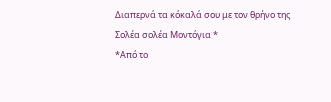Διαπερνά τα κόκαλά σου με τον θρήνο της
Σολέα σολέα Μοντόγια *
*Από το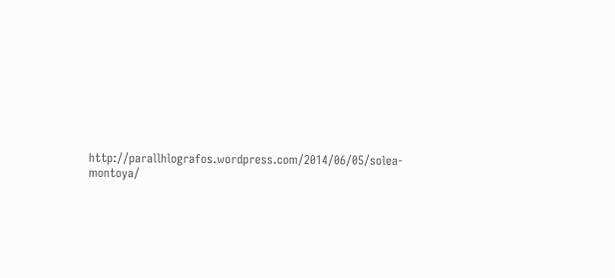http://parallhlografos.wordpress.com/2014/06/05/solea-montoya/